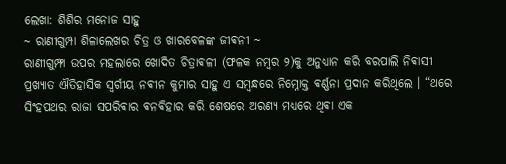ଲେଖା: ଶିଶିର ମନୋଜ ସାହୁ
~ ରାଣୀଗୁମ୍ପା ଶିଳାଲେଖର ଚିତ୍ର ଓ ଖାରବେଳଙ୍କ ଜୀଵନୀ ~
ରାଣୀଗୁମ୍ଫା ଉପର ମହଲାରେ ଖୋଦିତ ଚିତ୍ରାଵଳୀ (ଫଳକ ନମ୍ବର ୨)କୁ ଅନୁଧ୍ୟାନ କରି ବରପାଲି ନିଵାସୀ ପ୍ରଖ୍ୟାତ ଐତିହାସିକ ସ୍ଵର୍ଗୀୟ ନଵୀନ କୁମାର ସାହୁ ଏ ସମ୍ବନ୍ଧରେ ନିମ୍ନୋକ୍ତ ଵର୍ଣ୍ଣନା ପ୍ରଦାନ କରିଥିଲେ । “ଥରେ ସିଂହପଥର ରାଜା ସପରିଵାର ଵନଵିହାର କରି ଶେଷରେ ଅରଣ୍ୟ ମଧ୍ୟରେ ଥିଵା ଏକ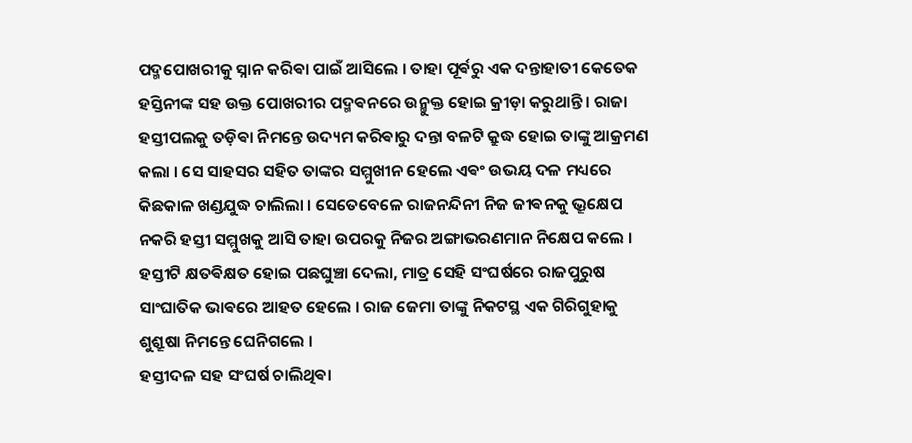ପଦ୍ମପୋଖରୀକୁ ସ୍ନାନ କରିଵା ପାଇଁ ଆସିଲେ । ତାହା ପୂର୍ଵରୁ ଏକ ଦନ୍ତାହାତୀ କେତେକ ହସ୍ତିନୀଙ୍କ ସହ ଉକ୍ତ ପୋଖରୀର ପଦ୍ମଵନରେ ଉନ୍ମୁକ୍ତ ହୋଇ କ୍ରୀଡ଼ା କରୁଥାନ୍ତି । ରାଜା ହସ୍ତୀପଲକୁ ତଡ଼ିଵା ନିମନ୍ତେ ଉଦ୍ୟମ କରିଵାରୁ ଦନ୍ତା ବଳଟି କ୍ରୁଦ୍ଧ ହୋଇ ତାଙ୍କୁ ଆକ୍ରମଣ କଲା । ସେ ସାହସର ସହିତ ତାଙ୍କର ସମ୍ମୁଖୀନ ହେଲେ ଏଵଂ ଉଭୟ ଦଳ ମଧ୍ୟରେ କିଛକାଳ ଖଣ୍ଡଯୁଦ୍ଧ ଚାଲିଲା । ସେତେବେଳେ ରାଜନନ୍ଦିନୀ ନିଜ ଜୀଵନକୁ ଭ୍ରୂକ୍ଷେପ ନକରି ହସ୍ତୀ ସମ୍ମୁଖକୁ ଆସି ତାହା ଉପରକୁ ନିଜର ଅଙ୍ଗାଭରଣମାନ ନିକ୍ଷେପ କଲେ । ହସ୍ତୀଟି କ୍ଷତଵିକ୍ଷତ ହୋଇ ପଛଘୁଞ୍ଚା ଦେଲା, ମାତ୍ର ସେହି ସଂଘର୍ଷରେ ରାଜପୁରୁଷ ସାଂଘାତିକ ଭାଵରେ ଆହତ ହେଲେ । ରାଜ ଜେମା ତାଙ୍କୁ ନିକଟସ୍ଥ ଏକ ଗିରିଗୁହାକୁ ଶୁଶ୍ରୂଷା ନିମନ୍ତେ ଘେନିଗଲେ ।
ହସ୍ତୀଦଳ ସହ ସଂଘର୍ଷ ଚାଲିଥିଵା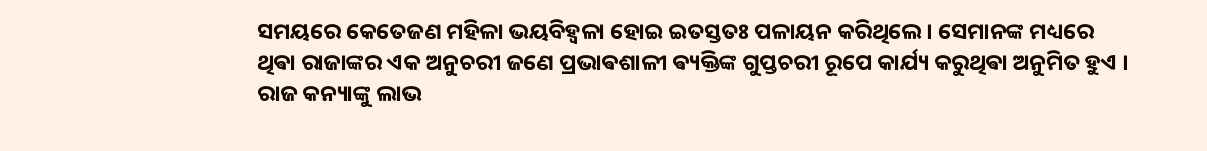ସମୟରେ କେତେଜଣ ମହିଳା ଭୟବିହ୍ଵଳା ହୋଇ ଇତସ୍ତତଃ ପଳାୟନ କରିଥିଲେ । ସେମାନଙ୍କ ମଧ୍ୟରେ ଥିଵା ରାଜାଙ୍କର ଏକ ଅନୁଚରୀ ଜଣେ ପ୍ରଭାଵଶାଳୀ ଵ୍ୟକ୍ତିଙ୍କ ଗୁପ୍ତଚରୀ ରୂପେ କାର୍ଯ୍ୟ କରୁଥିଵା ଅନୁମିତ ହୁଏ । ରାଜ କନ୍ୟାଙ୍କୁ ଲାଭ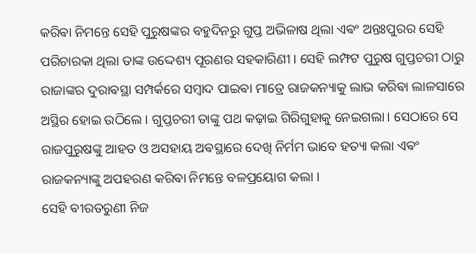କରିଵା ନିମନ୍ତେ ସେହି ପୁରୁଷଙ୍କର ବହୁଦିନରୁ ଗୁପ୍ତ ଅଭିଳାଷ ଥିଲା ଏଵଂ ଅନ୍ତଃପୁରର ସେହି ପରିଚାରକା ଥିଲା ତାଙ୍କ ଉଦ୍ଦେଶ୍ୟ ପୂରଣର ସହକାରିଣୀ । ସେହି ଲମ୍ଫଟ ପୁରୁଷ ଗୁପ୍ତଚରୀ ଠାରୁ ରାଜାଙ୍କର ଦୁରାଵସ୍ଥା ସମ୍ପର୍କରେ ସମ୍ବାଦ ପାଇଵା ମାତ୍ରେ ରାଜକନ୍ୟାକୁ ଲାଭ କରିଵା ଲାଳସାରେ ଅସ୍ଥିର ହୋଇ ଉଠିଲେ । ଗୁପ୍ତଚରୀ ତାଙ୍କୁ ପଥ କଢ଼ାଇ ଗିରିଗୁହାକୁ ନେଇଗଲା । ସେଠାରେ ସେ ରାଜପୁରୁଷଙ୍କୁ ଆହତ ଓ ଅସହାୟ ଅଵସ୍ଥାରେ ଦେଖି ନିର୍ମମ ଭାବେ ହତ୍ୟା କଲା ଏଵଂ ରାଜକନ୍ୟାଙ୍କୁ ଅପହରଣ କରିଵା ନିମନ୍ତେ ବଳପ୍ରୟୋଗ କଲା ।
ସେହି ଵୀରତରୁଣୀ ନିଜ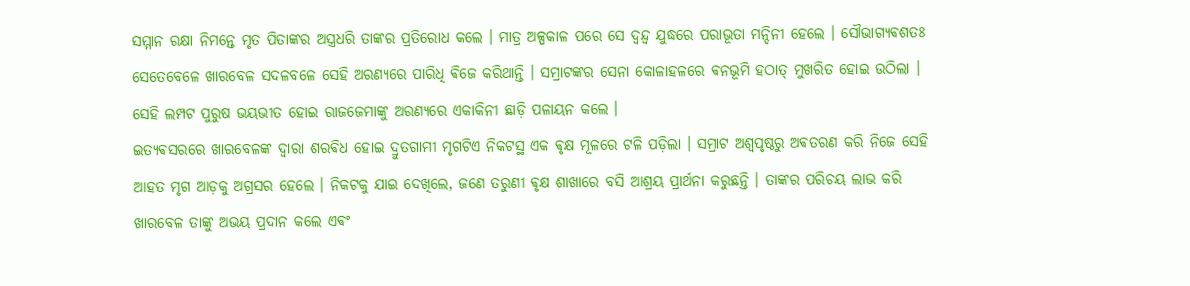ସମ୍ମାନ ରକ୍ଷା ନିମନ୍ତେ ମୃତ ପିତାଙ୍କର ଅସ୍ତ୍ରଧରି ତାଙ୍କର ପ୍ରତିରୋଧ କଲେ । ମାତ୍ର ଅଳ୍ପକାଳ ପରେ ସେ ଦ୍ବନ୍ଦ୍ବ ଯୁଦ୍ଧରେ ପରାଭୂତା ମନ୍ଦିନୀ ହେଲେ । ସୌଭାଗ୍ୟଵଶତଃ ସେତେବେଳେ ଖାରବେଳ ସଦଳବଳେ ସେହି ଅରଣ୍ୟରେ ପାରିଧି ଵିଜେ କରିଥାନ୍ତି । ସମ୍ରାଟଙ୍କର ସେନା କୋଳାହଳରେ ଵନଭୂମି ହଠାତ୍ ମୁଖରିତ ହୋଇ ଉଠିଲା । ସେହି ଲମ୍ପଟ ପୁରୁଷ ଭୟଭୀତ ହୋଇ ରାଜଜେମାଙ୍କୁ ଅରଣ୍ୟରେ ଏକାକିନୀ ଛାଡ଼ି ପଳାୟନ କଲେ ।
ଇତ୍ୟଵସରରେ ଖାରବେଳଙ୍କ ଦ୍ଵାରା ଶରଵିଧ ହୋଇ ଦ୍ରୁତଗାମୀ ମୃଗଟିଏ ନିକଟସ୍ଥ ଏକ ଵୃକ୍ଷ ମୂଳରେ ଟଳି ପଡ଼ିଲା । ସମ୍ରାଟ ଅଶ୍ଵପୃଷ୍ଠରୁ ଅଵତରଣ କରି ନିଜେ ସେହି ଆହତ ମୃଗ ଆଡ଼କୁ ଅଗ୍ରସର ହେଲେ । ନିକଟକୁ ଯାଇ ଦେଖିଲେ, ଜଣେ ତରୁଣୀ ଵୃକ୍ଷ ଶାଖାରେ ବସି ଆଶ୍ରୟ ପ୍ରାର୍ଥନା କରୁଛନ୍ତି । ତାଙ୍କର ପରିଚୟ ଲାଭ କରି ଖାରବେଳ ତାଙ୍କୁ ଅଭୟ ପ୍ରଦାନ କଲେ ଏଵଂ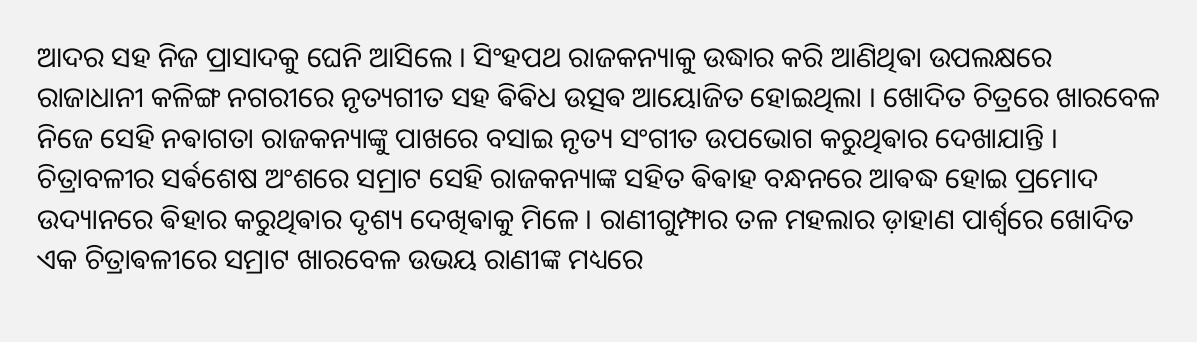ଆଦର ସହ ନିଜ ପ୍ରାସାଦକୁ ଘେନି ଆସିଲେ । ସିଂହପଥ ରାଜକନ୍ୟାକୁ ଉଦ୍ଧାର କରି ଆଣିଥିଵା ଉପଲକ୍ଷରେ ରାଜାଧାନୀ କଳିଙ୍ଗ ନଗରୀରେ ନୃତ୍ୟଗୀତ ସହ ଵିଵିଧ ଉତ୍ସଵ ଆୟୋଜିତ ହୋଇଥିଲା । ଖୋଦିତ ଚିତ୍ରରେ ଖାରବେଳ ନିଜେ ସେହି ନଵାଗତା ରାଜକନ୍ୟାଙ୍କୁ ପାଖରେ ବସାଇ ନୃତ୍ୟ ସଂଗୀତ ଉପଭୋଗ କରୁଥିଵାର ଦେଖାଯାନ୍ତି । ଚିତ୍ରାବଳୀର ସର୍ଵଶେଷ ଅଂଶରେ ସମ୍ରାଟ ସେହି ରାଜକନ୍ୟାଙ୍କ ସହିତ ଵିଵାହ ବନ୍ଧନରେ ଆଵଦ୍ଧ ହୋଇ ପ୍ରମୋଦ ଉଦ୍ୟାନରେ ଵିହାର କରୁଥିଵାର ଦୃଶ୍ୟ ଦେଖିଵାକୁ ମିଳେ । ରାଣୀଗୁମ୍ଫାର ତଳ ମହଲାର ଡ଼ାହାଣ ପାର୍ଶ୍ଵରେ ଖୋଦିତ ଏକ ଚିତ୍ରାଵଳୀରେ ସମ୍ରାଟ ଖାରବେଳ ଉଭୟ ରାଣୀଙ୍କ ମଧ୍ୟରେ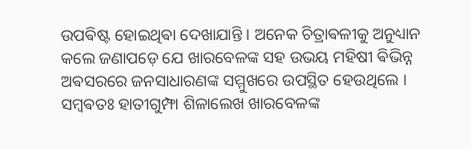ଉପଵିଷ୍ଟ ହୋଇଥିଵା ଦେଖାଯାନ୍ତି । ଅନେକ ଚିତ୍ରାଵଳୀକୁ ଅନୁଧ୍ୟାନ କଲେ ଜଣାପଡ଼େ ଯେ ଖାରବେଳଙ୍କ ସହ ଉଭୟ ମହିଷୀ ଵିଭିନ୍ନ ଅଵସରରେ ଜନସାଧାରଣଙ୍କ ସମ୍ମୁଖରେ ଉପସ୍ଥିତ ହେଉଥିଲେ । ସମ୍ବଵତଃ ହାତୀଗୁମ୍ଫା ଶିଳାଲେଖ ଖାରବେଳଙ୍କ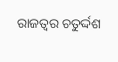ରାଜତ୍ଵର ଚତୁର୍ଦ୍ଦଶ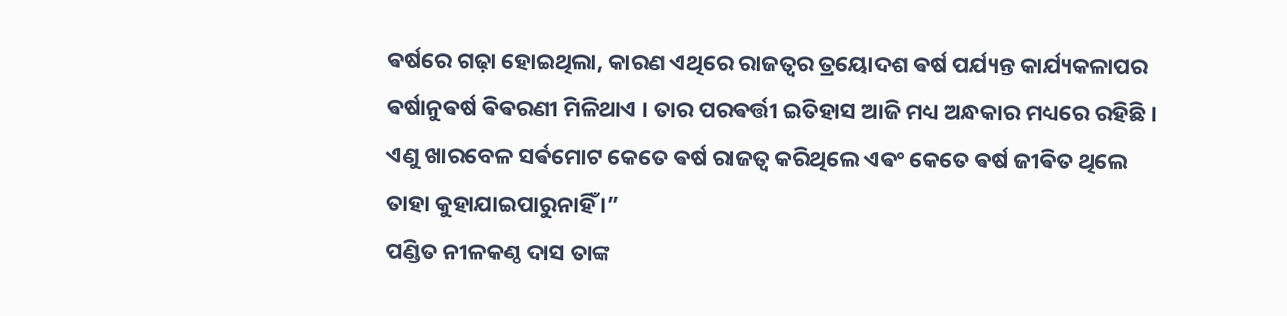ଵର୍ଷରେ ଗଢ଼ା ହୋଇଥିଲା, କାରଣ ଏଥିରେ ରାଜତ୍ଵର ତ୍ରୟୋଦଶ ଵର୍ଷ ପର୍ଯ୍ୟନ୍ତ କାର୍ଯ୍ୟକଳାପର ଵର୍ଷାନୁଵର୍ଷ ଵିଵରଣୀ ମିଳିଥାଏ । ତାର ପରଵର୍ତ୍ତୀ ଇତିହାସ ଆଜି ମଧ୍ୟ ଅନ୍ଧକାର ମଧ୍ୟରେ ରହିଛି । ଏଣୁ ଖାରବେଳ ସର୍ଵମୋଟ କେତେ ଵର୍ଷ ରାଜତ୍ଵ କରିଥିଲେ ଏଵଂ କେତେ ଵର୍ଷ ଜୀଵିତ ଥିଲେ ତାହା କୁହାଯାଇପାରୁନାହିଁ ।”
ପଣ୍ଡିତ ନୀଳକଣ୍ଠ ଦାସ ତାଙ୍କ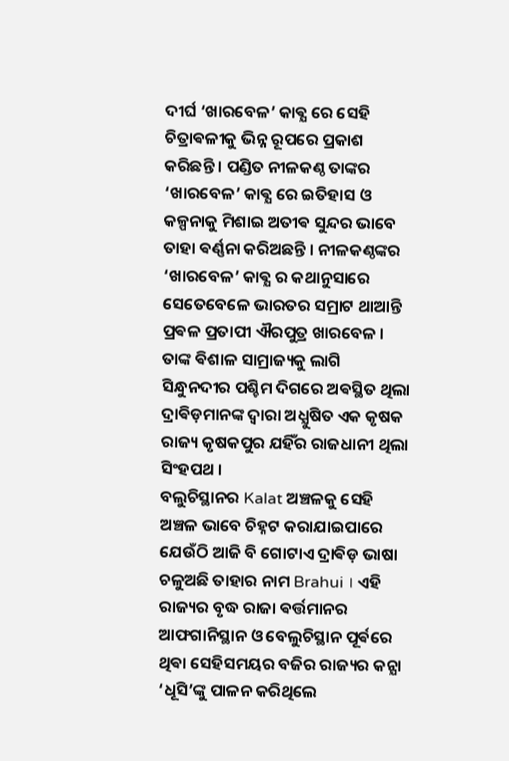ଦୀର୍ଘ ‘ଖାରବେଳ’ କାଵ୍ଯ ରେ ସେହି ଚିତ୍ରାଵଳୀକୁ ଭିନ୍ନ ରୂପରେ ପ୍ରକାଶ କରିଛନ୍ତି । ପଣ୍ଡିତ ନୀଳକଣ୍ଠ ତାଙ୍କର ‘ଖାରବେଳ’ କାଵ୍ଯ ରେ ଇତିହାସ ଓ କଳ୍ପନାକୁ ମିଶାଇ ଅତୀଵ ସୁନ୍ଦର ଭାବେ ତାହା ଵର୍ଣ୍ଣନା କରିଅଛନ୍ତି । ନୀଳକଣ୍ଠଙ୍କର ‘ଖାରବେଳ’ କାଵ୍ଯ ର କଥାନୁସାରେ ସେତେବେଳେ ଭାରତର ସମ୍ରାଟ ଥାଆନ୍ତି ପ୍ରଵଳ ପ୍ରତାପୀ ଐରପୁତ୍ର ଖାରବେଳ । ତାଙ୍କ ଵିଶାଳ ସାମ୍ରାଜ୍ୟକୁ ଲାଗି ସିନ୍ଧୁନଦୀର ପଶ୍ଚିମ ଦିଗରେ ଅଵସ୍ଥିତ ଥିଲା ଦ୍ରାଵିଡ଼ମାନଙ୍କ ଦ୍ଵାରା ଅଧ୍ଯୁଷିତ ଏକ କୃଷକ ରାଜ୍ୟ କୃଷକପୁର ଯହିଁର ରାଜଧାନୀ ଥିଲା ସିଂହପଥ ।
ବଲୁଚିସ୍ଥାନର Kalat ଅଞ୍ଚଳକୁ ସେହି ଅଞ୍ଚଳ ଭାବେ ଚିହ୍ନଟ କରାଯାଇପାରେ ଯେଉଁଠି ଆଜି ବି ଗୋଟାଏ ଦ୍ରାଵିଡ଼ ଭାଷା ଚଳୁଅଛି ତାହାର ନାମ Brahui । ଏହି ରାଜ୍ୟର ବୃଦ୍ଧ ରାଜା ଵର୍ତ୍ତମାନର ଆଫଗାନିସ୍ଥାନ ଓ ବେଲୁଚିସ୍ଥାନ ପୂର୍ଵରେ ଥିଵା ସେହିସମୟର ବଜିର ରାଜ୍ୟର କନ୍ଯା ‘ଧୂସି’ଙ୍କୁ ପାଳନ କରିଥିଲେ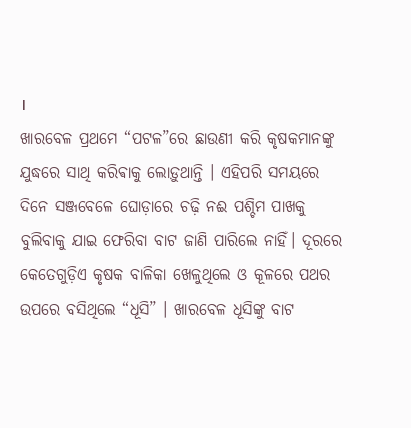।
ଖାରବେଳ ପ୍ରଥମେ “ପଟଳ”ରେ ଛାଉଣୀ କରି କୃଷକମାନଙ୍କୁ ଯୁଦ୍ଧରେ ସାଥି କରିଵାକୁ ଲୋଡ଼ୁଥାନ୍ତି । ଏହିପରି ସମୟରେ ଦିନେ ସଞ୍ଜବେଳେ ଘୋଡ଼ାରେ ଚଢ଼ି ନଈ ପଶ୍ଚିମ ପାଖକୁ ବୁଲିବାକୁ ଯାଇ ଫେରିବା ବାଟ ଜାଣି ପାରିଲେ ନାହିଁ। ଦୂରରେ କେତେଗୁଡ଼ିଏ କୃଷକ ବାଳିକା ଖେଳୁଥିଲେ ଓ କୂଳରେ ପଥର ଉପରେ ବସିଥିଲେ “ଧୂସି” । ଖାରବେଳ ଧୂସିଙ୍କୁ ବାଟ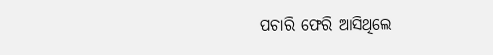ପଚାରି ଫେରି ଆସିଥିଲେ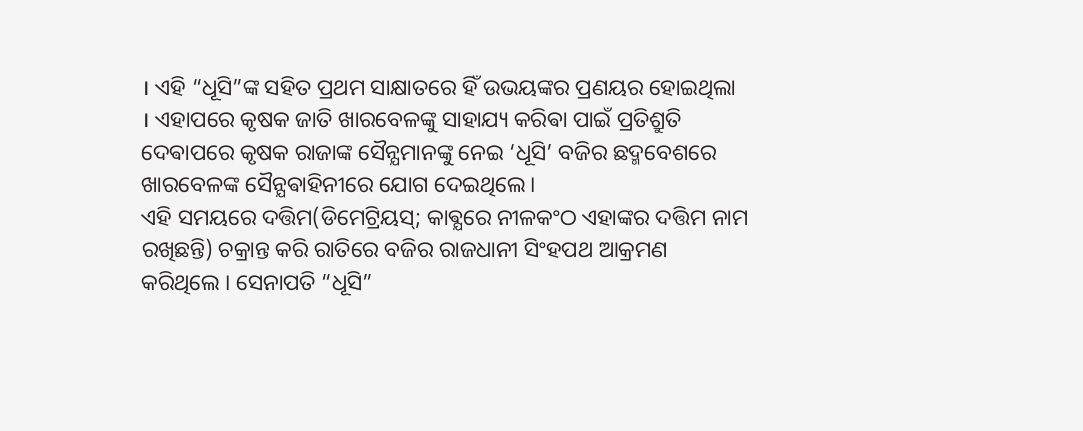। ଏହି “ଧୂସି”ଙ୍କ ସହିତ ପ୍ରଥମ ସାକ୍ଷାତରେ ହିଁ ଉଭୟଙ୍କର ପ୍ରଣୟର ହୋଇଥିଲା । ଏହାପରେ କୃଷକ ଜାତି ଖାରବେଳଙ୍କୁ ସାହାଯ୍ୟ କରିଵା ପାଇଁ ପ୍ରତିଶ୍ରୁତି ଦେଵାପରେ କୃଷକ ରାଜାଙ୍କ ସୈନ୍ଯମାନଙ୍କୁ ନେଇ ‘ଧୂସି’ ବଜିର ଛଦ୍ମବେଶରେ ଖାରବେଳଙ୍କ ସୈନ୍ଯଵାହିନୀରେ ଯୋଗ ଦେଇଥିଲେ।
ଏହି ସମୟରେ ଦତ୍ତିମ(ଡିମେଟ୍ରିୟସ୍; କାଵ୍ଯରେ ନୀଳକଂଠ ଏହାଙ୍କର ଦତ୍ତିମ ନାମ ରଖିଛନ୍ତି) ଚକ୍ରାନ୍ତ କରି ରାତିରେ ବଜିର ରାଜଧାନୀ ସିଂହପଥ ଆକ୍ରମଣ କରିଥିଲେ । ସେନାପତି “ଧୂସି”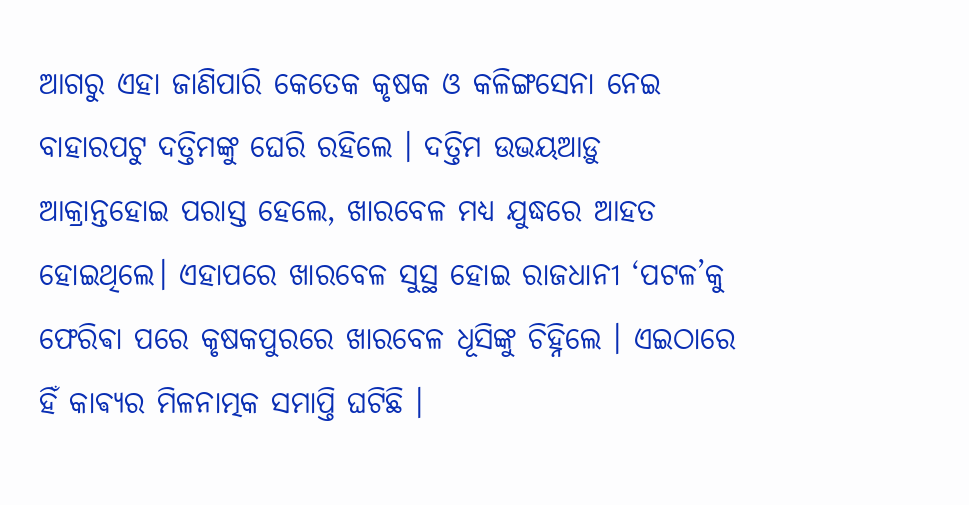ଆଗରୁ ଏହା ଜାଣିପାରି କେତେକ କୃଷକ ଓ କଳିଙ୍ଗସେନା ନେଇ ବାହାରପଟୁ ଦତ୍ତିମଙ୍କୁ ଘେରି ରହିଲେ । ଦତ୍ତିମ ଉଭୟଆଡ଼ୁ ଆକ୍ରାନ୍ତହୋଇ ପରାସ୍ତ ହେଲେ, ଖାରବେଳ ମଧ୍ଯ ଯୁଦ୍ଧରେ ଆହତ ହୋଇଥିଲେ। ଏହାପରେ ଖାରବେଳ ସୁସ୍ଥ ହୋଇ ରାଜଧାନୀ ‘ପଟଳ’କୁ ଫେରିଵା ପରେ କୃଷକପୁରରେ ଖାରବେଳ ଧୂସିଙ୍କୁ ଚିହ୍ନିଲେ । ଏଇଠାରେ ହିଁ କାଵ୍ୟର ମିଳନାତ୍ମକ ସମାପ୍ତି ଘଟିଛି ।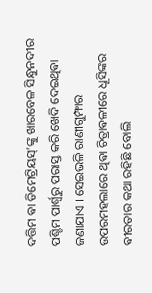ଦତ୍ତିମ ଵା ଡିମେଟ୍ରିୟସ୍’ଙ୍କୁ ଖାରବେଳ ସିନ୍ଧୁନଦୀର ପଶ୍ଚିମ ପାର୍ଶ୍ଵରୁ ପରାସ୍ତ କରି ଖେଦି ଦେଇଥିଵା ଜଣାଯାଏ । ସେଇଭଳି ରାଣୀଗୁମ୍ଫାର ଉପରମହଲାରେ ଥିଵା ଚିତ୍ରାଵଳୀରେ ଧୂସିଙ୍କର ଵୀରତାର କଥା ରହିଛି ବୋଲି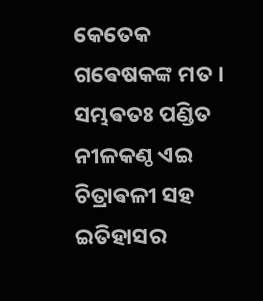କେତେକ ଗଵେଷକଙ୍କ ମତ । ସମ୍ଭଵତଃ ପଣ୍ଡିତ ନୀଳକଣ୍ଠ ଏଇ ଚିତ୍ରାଵଳୀ ସହ ଇତିହାସର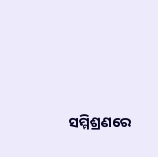ସମ୍ମିଶ୍ରଣରେ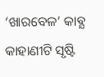‘ଖାରବେଳ’ କାଵ୍ଯ କାହାଣୀଟି ସୃଷ୍ଟି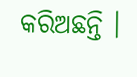କରିଅଛନ୍ତି ।